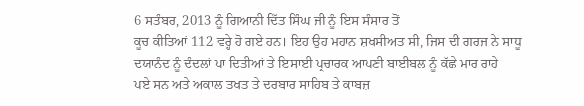6 ਸਤੰਬਰ, 2013 ਨੂੰ ਗਿਆਨੀ ਦਿੱਤ ਸਿੰਘ ਜੀ ਨੂੰ ਇਸ ਸੰਸਾਰ ਤੋਂ
ਕੂਚ ਕੀਤਿਆਂ 112 ਵਰ੍ਹੇ ਹੋ ਗਏ ਹਨ। ਇਹ ਉਹ ਮਹਾਨ ਸ਼ਖਸੀਅਤ ਸੀ, ਜਿਸ ਦੀ ਗਰਜ ਨੇ ਸਾਧੂ
ਦਯਾਨੰਦ ਨੂੰ ਦੰਦਲਾਂ ਪਾ ਦਿਤੀਆਂ ਤੇ ਇਸਾਈ ਪ੍ਰਚਾਰਕ ਆਪਣੀ ਬਾਈਬਲ ਨੂੰ ਕੱਛੇ ਮਾਰ ਰਾਹੇ
ਪਏ ਸਨ ਅਤੇ ਅਕਾਲ ਤਖਤ ਤੇ ਦਰਬਾਰ ਸਾਹਿਬ ਤੇ ਕਾਬਜ਼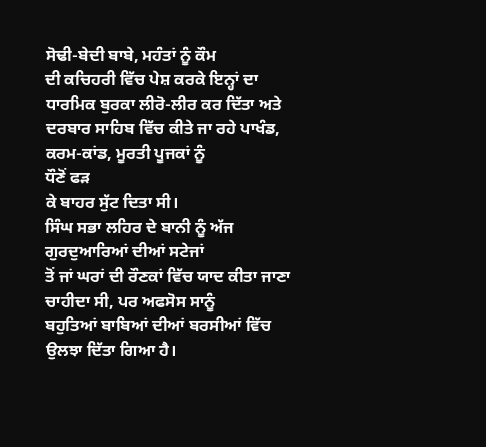ਸੋਢੀ-ਬੇਦੀ ਬਾਬੇ, ਮਹੰਤਾਂ ਨੂੰ ਕੌਮ
ਦੀ ਕਚਿਹਰੀ ਵਿੱਚ ਪੇਸ਼ ਕਰਕੇ ਇਨ੍ਹਾਂ ਦਾ ਧਾਰਮਿਕ ਬੁਰਕਾ ਲੀਰੋ-ਲੀਰ ਕਰ ਦਿੱਤਾ ਅਤੇ
ਦਰਬਾਰ ਸਾਹਿਬ ਵਿੱਚ ਕੀਤੇ ਜਾ ਰਹੇ ਪਾਖੰਡ, ਕਰਮ-ਕਾਂਡ, ਮੂਰਤੀ ਪੂਜਕਾਂ ਨੂੰ
ਧੌਣੋਂ ਫੜ
ਕੇ ਬਾਹਰ ਸੁੱਟ ਦਿਤਾ ਸੀ।
ਸਿੰਘ ਸਭਾ ਲਹਿਰ ਦੇ ਬਾਨੀ ਨੂੰ ਅੱਜ ਗੁਰਦੁਆਰਿਆਂ ਦੀਆਂ ਸਟੇਜਾਂ
ਤੋਂ ਜਾਂ ਘਰਾਂ ਦੀ ਰੌਣਕਾਂ ਵਿੱਚ ਯਾਦ ਕੀਤਾ ਜਾਣਾ ਚਾਹੀਦਾ ਸੀ, ਪਰ ਅਫਸੋਸ ਸਾਨੂੰ
ਬਹੁਤਿਆਂ ਬਾਬਿਆਂ ਦੀਆਂ ਬਰਸੀਆਂ ਵਿੱਚ ਉਲਝਾ ਦਿੱਤਾ ਗਿਆ ਹੈ।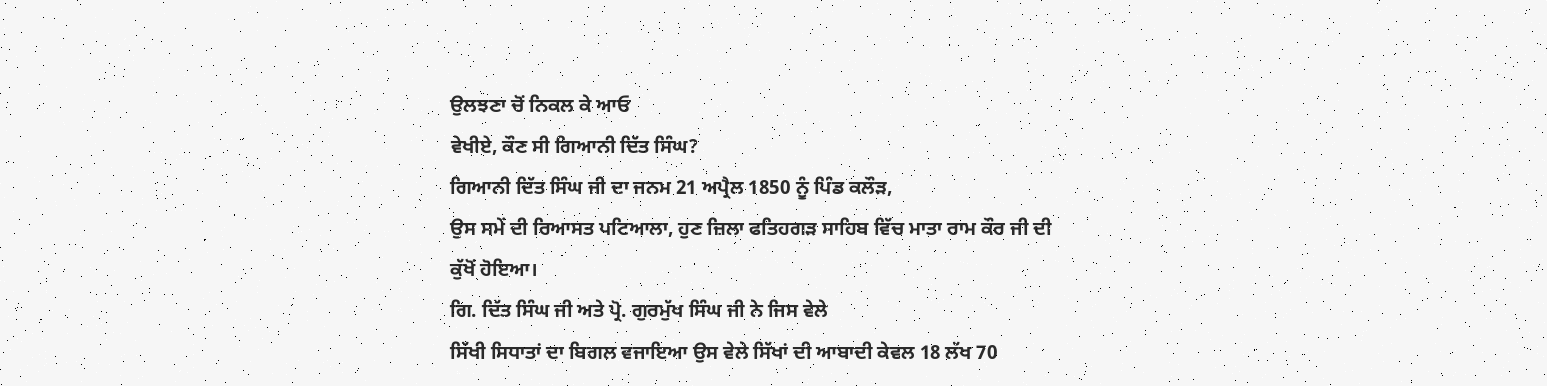ਉਲਝਣਾ ਚੋਂ ਨਿਕਲ ਕੇ ਆਓ
ਵੇਖੀਏ, ਕੌਣ ਸੀ ਗਿਆਨੀ ਦਿੱਤ ਸਿੰਘ?
ਗਿਆਨੀ ਦਿੱਤ ਸਿੰਘ ਜੀ ਦਾ ਜਨਮ 21 ਅਪ੍ਰੈਲ 1850 ਨੂੰ ਪਿੰਡ ਕਲੌੜ,
ਉਸ ਸਮੇਂ ਦੀ ਰਿਆਸਤ ਪਟਿਆਲਾ, ਹੁਣ ਜ਼ਿਲਾ ਫਤਿਹਗੜ ਸਾਹਿਬ ਵਿੱਚ ਮਾਤਾ ਰਾਮ ਕੌਰ ਜੀ ਦੀ
ਕੁੱਖੋਂ ਹੋਇਆ।
ਗਿ. ਦਿੱਤ ਸਿੰਘ ਜੀ ਅਤੇ ਪ੍ਰੋ. ਗੁਰਮੁੱਖ ਸਿੰਘ ਜੀ ਨੇ ਜਿਸ ਵੇਲੇ
ਸਿੱਖੀ ਸਿਧਾਤਾਂ ਦਾ ਬਿਗਲ ਵਜਾਇਆ ਉਸ ਵੇਲੇ ਸਿੱਖਾਂ ਦੀ ਆਬਾਦੀ ਕੇਵਲ 18 ਲੱਖ 70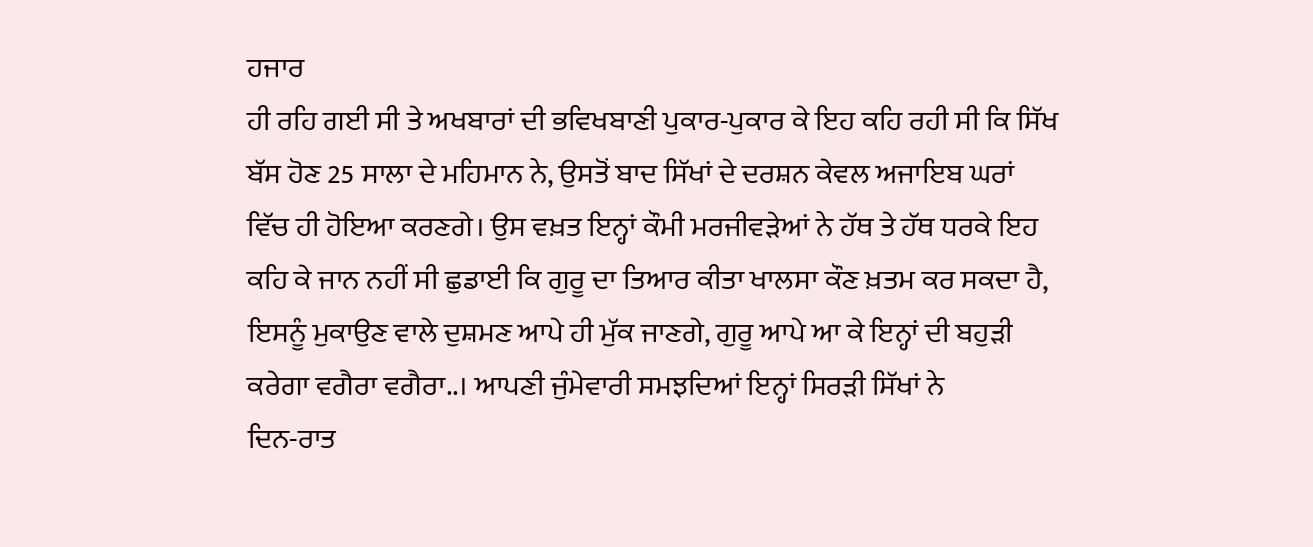ਹਜਾਰ
ਹੀ ਰਹਿ ਗਈ ਸੀ ਤੇ ਅਖਬਾਰਾਂ ਦੀ ਭਵਿਖਬਾਣੀ ਪੁਕਾਰ-ਪੁਕਾਰ ਕੇ ਇਹ ਕਹਿ ਰਹੀ ਸੀ ਕਿ ਸਿੱਖ
ਬੱਸ ਹੋਣ 25 ਸਾਲਾ ਦੇ ਮਹਿਮਾਨ ਨੇ, ਉਸਤੋਂ ਬਾਦ ਸਿੱਖਾਂ ਦੇ ਦਰਸ਼ਨ ਕੇਵਲ ਅਜਾਇਬ ਘਰਾਂ
ਵਿੱਚ ਹੀ ਹੋਇਆ ਕਰਣਗੇ। ਉਸ ਵਖ਼ਤ ਇਨ੍ਹਾਂ ਕੌਮੀ ਮਰਜੀਵੜੇਆਂ ਨੇ ਹੱਥ ਤੇ ਹੱਥ ਧਰਕੇ ਇਹ
ਕਹਿ ਕੇ ਜਾਨ ਨਹੀਂ ਸੀ ਛੁਡਾਈ ਕਿ ਗੁਰੂ ਦਾ ਤਿਆਰ ਕੀਤਾ ਖਾਲਸਾ ਕੌਣ ਖ਼ਤਮ ਕਰ ਸਕਦਾ ਹੈ,
ਇਸਨੂੰ ਮੁਕਾਉਣ ਵਾਲੇ ਦੁਸ਼ਮਣ ਆਪੇ ਹੀ ਮੁੱਕ ਜਾਣਗੇ, ਗੁਰੂ ਆਪੇ ਆ ਕੇ ਇਨ੍ਹਾਂ ਦੀ ਬਹੁੜੀ
ਕਰੇਗਾ ਵਗੈਰਾ ਵਗੈਰਾ..। ਆਪਣੀ ਜੁੰਮੇਵਾਰੀ ਸਮਝਦਿਆਂ ਇਨ੍ਹਾਂ ਸਿਰੜੀ ਸਿੱਖਾਂ ਨੇ
ਦਿਨ-ਰਾਤ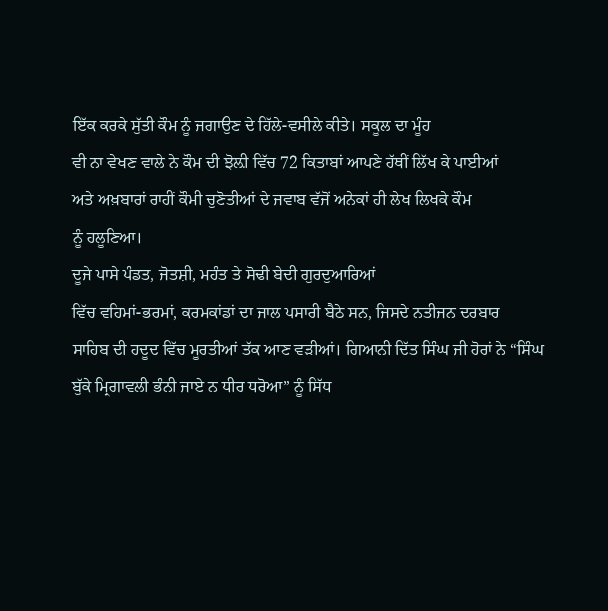ਇੱਕ ਕਰਕੇ ਸੁੱਤੀ ਕੌਮ ਨੂੰ ਜਗਾਉਣ ਦੇ ਹਿੱਲੇ-ਵਸੀਲੇ ਕੀਤੇ। ਸਕੂਲ ਦਾ ਮੂੰਹ
ਵੀ ਨਾ ਵੇਖਣ ਵਾਲੇ ਨੇ ਕੌਮ ਦੀ ਝੋਲ਼ੀ ਵਿੱਚ 72 ਕਿਤਾਬਾਂ ਆਪਣੇ ਹੱਥੀਂ ਲਿੱਖ ਕੇ ਪਾਈਆਂ
ਅਤੇ ਅਖ਼ਬਾਰਾਂ ਰਾਹੀਂ ਕੌਮੀ ਚੁਣੋਤੀਆਂ ਦੇ ਜਵਾਬ ਵੱਜੋਂ ਅਨੇਕਾਂ ਹੀ ਲੇਖ ਲਿਖਕੇ ਕੌਮ
ਨੂੰ ਹਲੂਣਿਆ।
ਦੂਜੇ ਪਾਸੇ ਪੰਡਤ, ਜੋਤਸ਼ੀ, ਮਹੰਤ ਤੇ ਸੋਢੀ ਬੇਦੀ ਗੁਰਦੁਆਰਿਆਂ
ਵਿੱਚ ਵਹਿਮਾਂ-ਭਰਮਾਂ, ਕਰਮਕਾਂਡਾਂ ਦਾ ਜਾਲ ਪਸਾਰੀ ਬੈਠੇ ਸਨ, ਜਿਸਦੇ ਨਤੀਜਨ ਦਰਬਾਰ
ਸਾਹਿਬ ਦੀ ਹਦੂਦ ਵਿੱਚ ਮੂਰਤੀਆਂ ਤੱਕ ਆਣ ਵੜੀਆਂ। ਗਿਆਨੀ ਦਿੱਤ ਸਿੰਘ ਜੀ ਹੋਰਾਂ ਨੇ “ਸਿੰਘ
ਬੁੱਕੇ ਮ੍ਰਿਗਾਵਲੀ ਭੰਨੀ ਜਾਏ ਨ ਧੀਰ ਧਰੋਆ” ਨੂੰ ਸਿੱਧ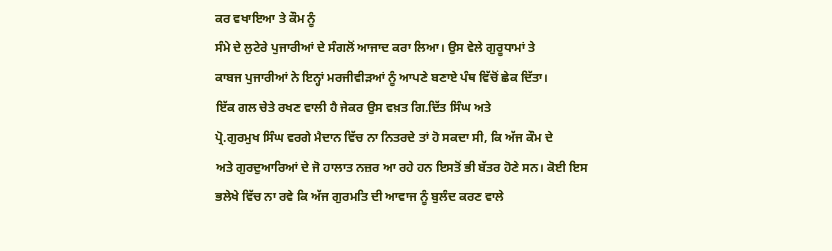ਕਰ ਵਖਾਇਆ ਤੇ ਕੌਮ ਨੂੰ
ਸੰਮੇ ਦੇ ਲੁਟੇਰੇ ਪੁਜਾਰੀਆਂ ਦੇ ਸੰਗਲੋਂ ਆਜਾਦ ਕਰਾ ਲਿਆ। ਉਸ ਵੇਲੇ ਗੁਰੂਧਾਮਾਂ ਤੇ
ਕਾਬਜ ਪੁਜਾਰੀਆਂ ਨੇ ਇਨ੍ਹਾਂ ਮਰਜੀਵੀੜਆਂ ਨੂੰ ਆਪਣੇ ਬਣਾਏ ਪੰਥ ਵਿੱਚੋਂ ਛੇਕ ਦਿੱਤਾ।
ਇੱਕ ਗਲ ਚੇਤੇ ਰਖਣ ਵਾਲੀ ਹੈ ਜੇਕਰ ਉਸ ਵਖ਼ਤ ਗਿ.ਦਿੱਤ ਸਿੰਘ ਅਤੇ
ਪ੍ਰੋ.ਗੁਰਮੁਖ ਸਿੰਘ ਵਰਗੇ ਮੈਦਾਨ ਵਿੱਚ ਨਾ ਨਿਤਰਦੇ ਤਾਂ ਹੋ ਸਕਦਾ ਸੀ, ਕਿ ਅੱਜ ਕੌਮ ਦੇ
ਅਤੇ ਗੁਰਦੁਆਰਿਆਂ ਦੇ ਜੋ ਹਾਲਾਤ ਨਜ਼ਰ ਆ ਰਹੇ ਹਨ ਇਸਤੋਂ ਭੀ ਬੱਤਰ ਹੋਣੇ ਸਨ। ਕੋਈ ਇਸ
ਭਲੇਖੇ ਵਿੱਚ ਨਾ ਰਵੇ ਕਿ ਅੱਜ ਗੁਰਮਤਿ ਦੀ ਆਵਾਜ ਨੂੰ ਬੁਲੰਦ ਕਰਣ ਵਾਲੇ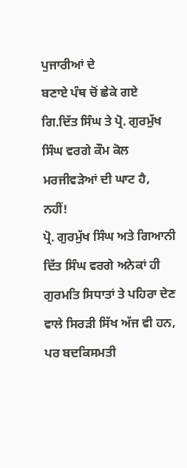ਪੁਜਾਰੀਆਂ ਦੇ
ਬਣਾਏ ਪੰਥ ਚੋਂ ਛੇਕੇ ਗਏ ਗਿ.ਦਿੱਤ ਸਿੰਘ ਤੇ ਪ੍ਰੋ. ਗੁਰਮੁੱਖ ਸਿੰਘ ਵਰਗੇ ਕੌਮ ਕੋਲ
ਮਰਜੀਵੜੇਆਂ ਦੀ ਘਾਟ ਹੈ, ਨਹੀਂ!
ਪ੍ਰੋ. ਗੁਰਮੁੱਖ ਸਿੰਘ ਅਤੇ ਗਿਆਨੀ ਦਿੱਤ ਸਿੰਘ ਵਰਗੇ ਅਨੇਕਾਂ ਹੀ
ਗੁਰਮਤਿ ਸਿਧਾਤਾਂ ਤੇ ਪਹਿਰਾ ਦੇਣ ਵਾਲੇ ਸਿਰੜੀ ਸਿੱਖ ਅੱਜ ਵੀ ਹਨ, ਪਰ ਬਦਕਿਸਮਤੀ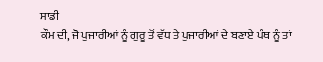ਸਾਡੀ
ਕੌਮ ਦੀ, ਜੋ ਪੁਜਾਰੀਆਂ ਨੂੰ ਗੁਰੂ ਤੋਂ ਵੱਧ ਤੇ ਪੁਜਾਰੀਆਂ ਦੇ ਬਣਾਏ ਪੰਥ ਨੂੰ ਤਾਂ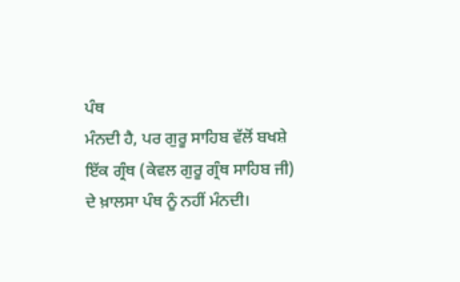ਪੰਥ
ਮੰਨਦੀ ਹੈ, ਪਰ ਗੁਰੂ ਸਾਹਿਬ ਵੱਲੋਂ ਬਖਸ਼ੇ ਇੱਕ ਗ੍ਰੰਥ (ਕੇਵਲ ਗੁਰੂ ਗ੍ਰੰਥ ਸਾਹਿਬ ਜੀ)
ਦੇ ਖ਼ਾਲਸਾ ਪੰਥ ਨੂੰ ਨਹੀਂ ਮੰਨਦੀ।